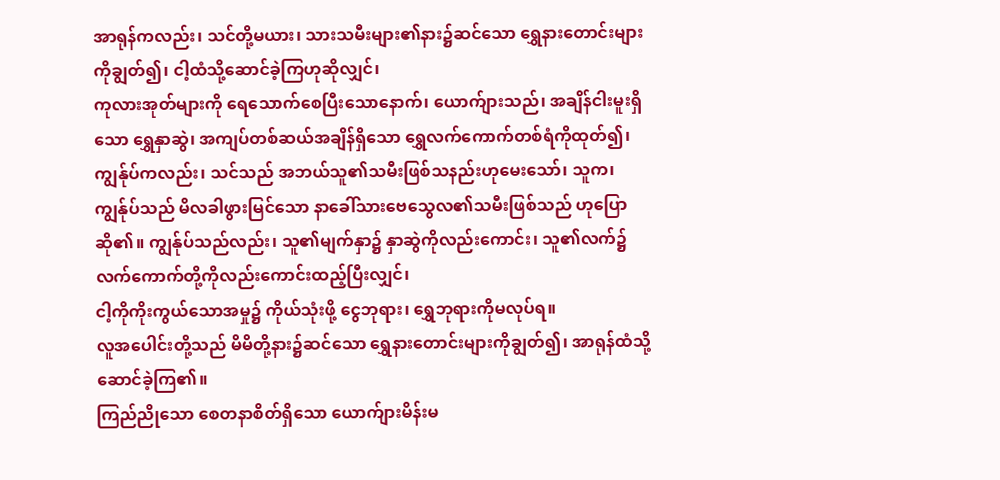အာရုန်ကလည်း၊ သင်တို့မယား၊ သားသမီးများ၏နား၌ဆင်သော ရွှေနားတောင်းများကိုချွတ်၍၊ ငါ့ထံသို့ဆောင်ခဲ့ကြဟုဆိုလျှင်၊
ကုလားအုတ်များကို ရေသောက်စေပြီးသောနောက်၊ ယောက်ျားသည်၊ အချိန်ငါးမူးရှိသော ရွှေနှာဆွဲ၊ အကျပ်တစ်ဆယ်အချိန်ရှိသော ရွှေလက်ကောက်တစ်ရံကိုထုတ်၍၊
ကျွန်ုပ်ကလည်း၊ သင်သည် အဘယ်သူ၏သမီးဖြစ်သနည်းဟုမေးသော်၊ သူက၊ ကျွန်ုပ်သည် မိလခါဖွားမြင်သော နာခေါ်သားဗေသွေလ၏သမီးဖြစ်သည် ဟုပြောဆို၏။ ကျွန်ုပ်သည်လည်း၊ သူ၏မျက်နှာ၌ နှာဆွဲကိုလည်းကောင်း၊ သူ၏လက်၌ လက်ကောက်တို့ကိုလည်းကောင်းထည့်ပြီးလျှင်၊
ငါ့ကိုကိုးကွယ်သောအမှု၌ ကိုယ်သုံးဖို့ ငွေဘုရား၊ ရွှေဘုရားကိုမလုပ်ရ။
လူအပေါင်းတို့သည် မိမိတို့နား၌ဆင်သော ရွှေနားတောင်းများကိုချွတ်၍၊ အာရုန်ထံသို့ဆောင်ခဲ့ကြ၏။
ကြည်ညိုသော စေတနာစိတ်ရှိသော ယောက်ျားမိန်းမ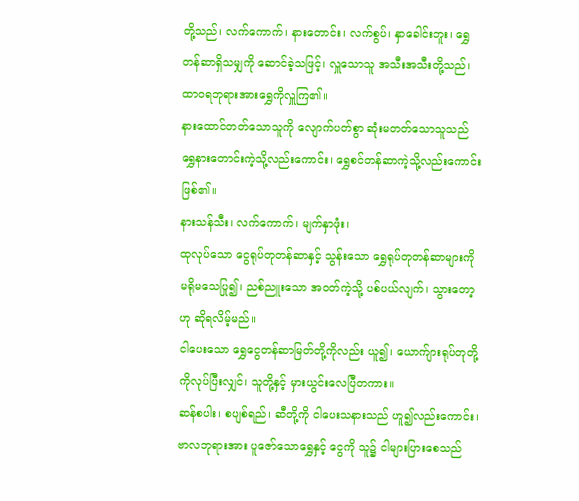တို့သည်၊ လက်ကောက်၊ နားတောင်း၊ လက်စွပ်၊ နှာခေါင်းဘူး၊ ရွှေတန်ဆာရှိသမျှကို ဆောင်ခဲ့သဖြင့်၊ လှူသောသူ အသီးအသီးတို့သည်၊ ထာဝရဘုရားအားရွှေကိုလှူကြ၏။
နားထောင်တတ်သောသူကို လျောက်ပတ်စွာ ဆုံးမတတ်သောသူသည် ရွှေနားတောင်းကဲ့သို့လည်းကောင်း၊ ရွှေစင်တန်ဆာကဲ့သို့လည်းကောင်းဖြစ်၏။
နားသန်သီး၊ လက်ကောက်၊ မျက်နှာဖုံး၊
ထုလုပ်သော ငွေရုပ်တုတန်ဆာနှင့် သွန်းသော ရွှေရုပ်တုတန်ဆာများကို မရိုမသေပြု၍၊ ညစ်ညူးသော အဝတ်ကဲ့သို့ ပစ်ပယ်လျက်၊ သွားတော့ဟု ဆိုရလိမ့်မည်။
ငါပေးသော ရွှေငွေတန်ဆာမြတ်တို့ကိုလည်း ယူ၍၊ ယောက်ျားရုပ်တုတို့ကိုလုပ်ပြီးလျှင်၊ သူတို့နှင့် မှားယွင်းလေပြီတကား။
ဆန်စပါး၊ စပျစ်ရည်၊ ဆီတို့ကို ငါပေးသနားသည် ဟူ၍လည်းကောင်း၊ ဗာလဘုရားအား ပူဇော်သောရွှေနှင့် ငွေကို သူ၌ ငါများပြားစေသည်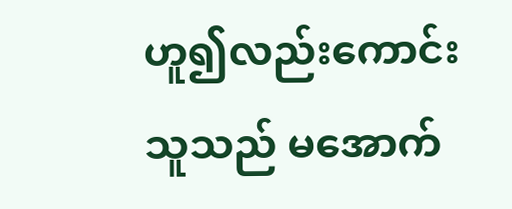ဟူ၍လည်းကောင်း သူသည် မအောက်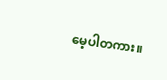မေ့ပါတကား။